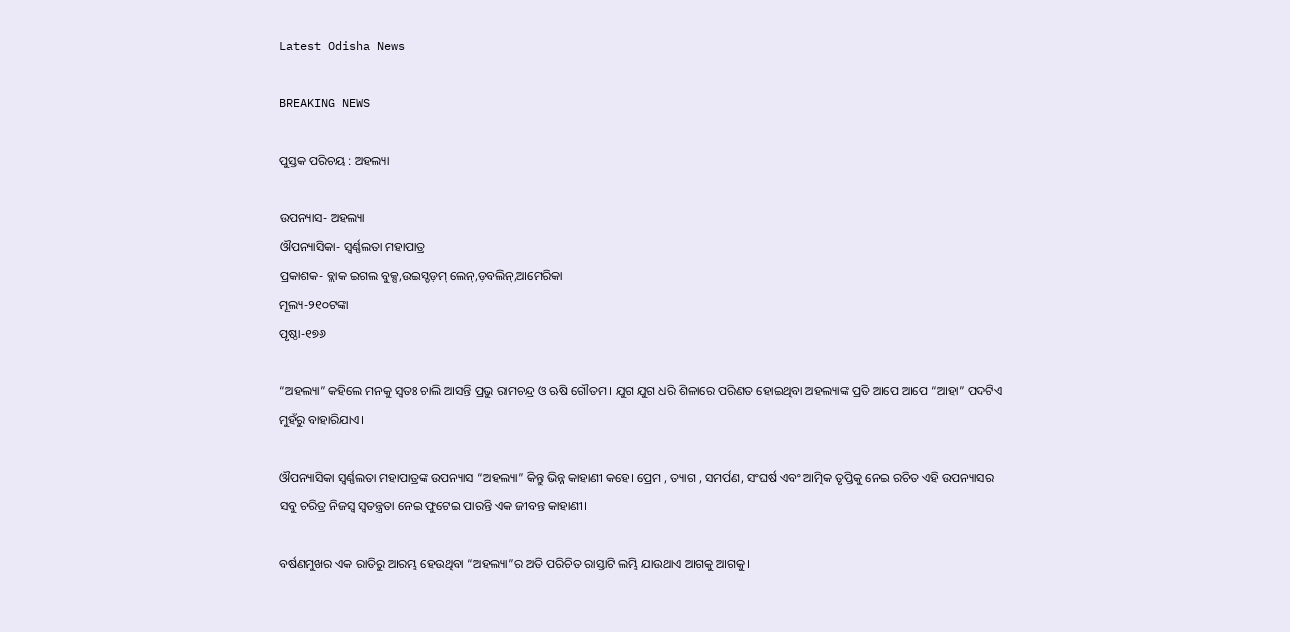Latest Odisha News

BREAKING NEWS

ପୁସ୍ତକ ପରିଚୟ : ଅହଲ୍ୟା

ଉପନ୍ୟାସ- ଅହଲ୍ୟା
ଔପନ୍ୟାସିକା- ସ୍ବର୍ଣ୍ଣଲତା ମହାପାତ୍ର
ପ୍ରକାଶକ- ବ୍ଲାକ ଇଗଲ ବୁକ୍ସ,ଉଇସ୍ଡଡ଼ମ୍ ଲେନ୍,ଡ଼ବଲିନ୍,ଆମେରିକା
ମୂଲ୍ୟ-୨୧୦ଟଙ୍କା
ପୃଷ୍ଠା-୧୭୬

“ଅହଲ୍ୟା” କହିଲେ ମନକୁ ସ୍ୱତଃ ଚାଲି ଆସନ୍ତି ପ୍ରଭୁ ରାମଚନ୍ଦ୍ର ଓ ଋଷି ଗୌତମ । ଯୁଗ ଯୁଗ ଧରି ଶିଳାରେ ପରିଣତ ହୋଇଥିବା ଅହଲ୍ୟାଙ୍କ ପ୍ରତି ଆପେ ଆପେ “ଆହା” ପଦଟିଏ ମୁହଁରୁ ବାହାରିଯାଏ।

ଔପନ୍ୟାସିକା ସ୍ୱର୍ଣ୍ଣଲତା ମହାପାତ୍ରଙ୍କ ଉପନ୍ୟାସ “ଅହଲ୍ୟା” କିନ୍ତୁ ଭିନ୍ନ କାହାଣୀ କହେ। ପ୍ରେମ , ତ୍ୟାଗ , ସମର୍ପଣ, ସଂଘର୍ଷ ଏବଂ ଆତ୍ମିକ ତୃପ୍ତିକୁ ନେଇ ରଚିତ ଏହି ଉପନ୍ୟାସର ସବୁ ଚରିତ୍ର ନିଜସ୍ଵ ସ୍ଵତନ୍ତ୍ରତା ନେଇ ଫୁଟେଇ ପାରନ୍ତି ଏକ ଜୀବନ୍ତ କାହାଣୀ।

ବର୍ଷଣମୁଖର ଏକ ରାତିରୁ ଆରମ୍ଭ ହେଉଥିବା “ଅହଲ୍ୟା”ର ଅତି ପରିଚିତ ରାସ୍ତାଟି ଲମ୍ଭି ଯାଉଥାଏ ଆଗକୁ ଆଗକୁ।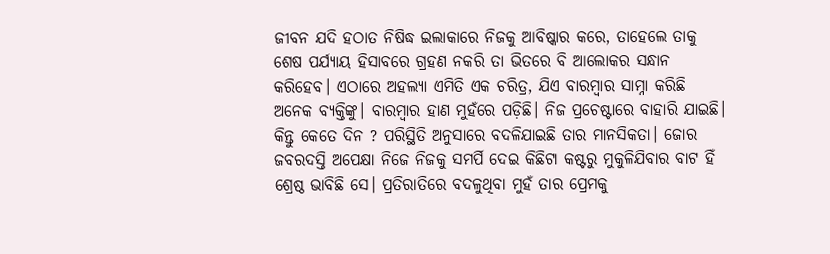ଜୀବନ ଯଦି ହଠାତ ନିଷିଦ୍ଧ ଇଲାକାରେ ନିଜକୁ ଆବିଷ୍କାର କରେ, ତାହେଲେ ତାକୁ ଶେଷ ପର୍ଯ୍ୟାୟ ହିସାବରେ ଗ୍ରହଣ ନକରି ତା ଭିତରେ ବି ଆଲୋକର ସନ୍ଧାନ କରିହେବ। ଏଠାରେ ଅହଲ୍ୟା ଏମିତି ଏକ ଚରିତ୍ର, ଯିଏ ବାରମ୍ବାର ସାମ୍ନା କରିଛି ଅନେକ ବ୍ୟକ୍ତିଙ୍କୁ। ବାରମ୍ବାର ହାଣ ମୁହଁରେ ପଡ଼ିଛି। ନିଜ ପ୍ରଚେଷ୍ଟାରେ ବାହାରି ଯାଇଛି। କିନ୍ତୁ କେତେ ଦିନ ? ପରିସ୍ଥିତି ଅନୁସାରେ ବଦଳିଯାଇଛି ତାର ମାନସିକତା। ଜୋର ଜବରଦସ୍ତି ଅପେକ୍ଷା ନିଜେ ନିଜକୁ ସମର୍ପି ଦେଇ କିଛିଟା କଷ୍ଟରୁ ମୁକୁଳିଯିବାର ବାଟ ହିଁ ଶ୍ରେଷ୍ଠ ଭାବିଛି ସେ। ପ୍ରତିରାତିରେ ବଦଳୁଥିବା ମୁହଁ ତାର ପ୍ରେମକୁ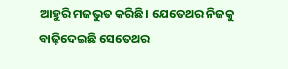ଆହୁରି ମଜଭୁତ କରିଛି। ଯେତେଥର ନିଜକୁ ବାଢ଼ିଦେଇଛି ସେତେଥର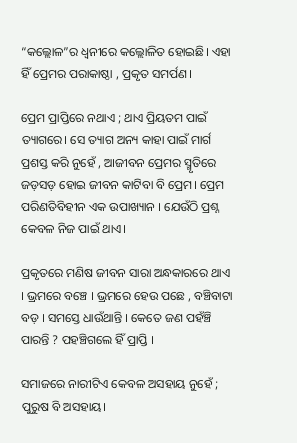“କଲ୍ଲୋଳ”ର ଧ୍ୱନୀରେ କଲ୍ଲୋଳିତ ହୋଇଛି। ଏହା ହିଁ ପ୍ରେମର ପରାକାଷ୍ଠା , ପ୍ରକୃତ ସମର୍ପଣ।

ପ୍ରେମ ପ୍ରାପ୍ତିରେ ନଥାଏ ; ଥାଏ ପ୍ରିୟତମ ପାଇଁ ତ୍ୟାଗରେ। ସେ ତ୍ୟାଗ ଅନ୍ୟ କାହା ପାଇଁ ମାର୍ଗ ପ୍ରଶସ୍ତ କରି ନୁହେଁ , ଆଜୀବନ ପ୍ରେମର ସ୍ମୃତିରେ ଜଡ଼ସଡ଼ ହୋଇ ଜୀବନ କାଟିବା ବି ପ୍ରେମ। ପ୍ରେମ ପରିଣତିବିହୀନ ଏକ ଉପାଖ୍ୟାନ । ଯେଉଁଠି ପ୍ରଶ୍ନ କେବଳ ନିଜ ପାଇଁ ଥାଏ।

ପ୍ରକୃତରେ ମଣିଷ ଜୀବନ ସାରା ଅନ୍ଧକାରରେ ଥାଏ । ଭ୍ରମରେ ବଞ୍ଚେ । ଭ୍ରମରେ ହେଉ ପଛେ , ବଞ୍ଚିବାଟା ବଡ଼ । ସମସ୍ତେ ଧାଉଁଥାନ୍ତି । କେତେ ଜଣ ପହଁଞ୍ଚି ପାରନ୍ତି ? ପହଞ୍ଚିଗଲେ ହିଁ ପ୍ରାପ୍ତି ।

ସମାଜରେ ନାରୀଟିଏ କେବଳ ଅସହାୟ ନୁହେଁ ; ପୁରୁଷ ବି ଅସହାୟ।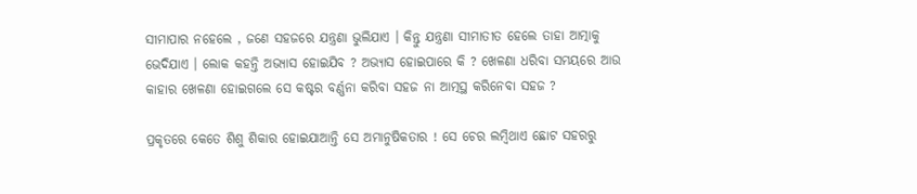ସୀମାପାର ନହେଲେ , ଜଣେ ସହଜରେ ଯନ୍ତ୍ରଣା ଭୁଲିଯାଏ । କିନ୍ତୁ ଯନ୍ତ୍ରଣା ସୀମାତୀତ ହେଲେ ତାହା ଆତ୍ମାକୁ ଭେଦିଯାଏ । ଲୋକ କହନ୍ତି ଅଭ୍ୟାସ ହୋଇଯିବ ? ଅଭ୍ୟାସ ହୋଇପାରେ କି ? ଖେଳଣା ଧରିବା ସମୟରେ ଆଉ କାହାର ଖେଳଣା ହୋଇଗଲେ ସେ କଷ୍ଟର ବର୍ଣ୍ଣନା କରିବା ସହଜ ନା ଆତ୍ମସ୍ଥ କରିନେବା ସହଜ ?

ପ୍ରକୃତରେ କେତେ ଶିଶୁ ଶିକାର ହୋଇଯାଆନ୍ତି ସେ ଅମାନୁଷିକତାର ! ସେ ଚେର ଲମ୍ବିଥାଏ ଛୋଟ ସହରରୁ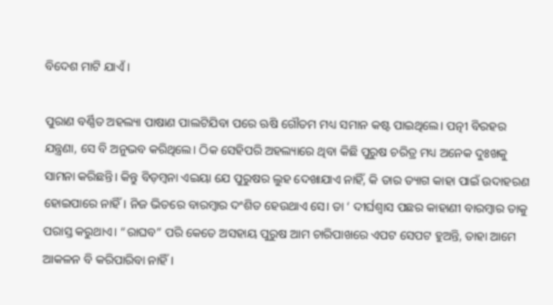ବିଦେଶ ମାଟି ଯାଏଁ ।

ପୁରାଣ ବର୍ଣ୍ଣିତ ଅହଲ୍ୟା ପାଷାଣ ପାଲଟିଯିବା ପରେ ଋଷି ଗୌତମ ମଧ୍ୟ ସମାନ କଷ୍ଟ ପାଇଥିଲେ। ପତ୍ନୀ ବିରହର ଯନ୍ତ୍ରଣା, ସେ ବି ଅନୁଭବ କରିଥିଲେ। ଠିକ ସେହିପରି ଅହଲ୍ୟାରେ ଥିବା କିଛି ପୁରୁଷ ଚରିତ୍ର ମଧ୍ୟ ଅନେକ ଦୁଃଖକୁ ସାମନା କରିଛନ୍ତି। କିନ୍ତୁ ବିଡ଼ମ୍ବନା ଏଇୟା ଯେ ପୁରୁଷର ଲୁହ ଦେଖାଯାଏ ନାହିଁ, କି ତାର ତ୍ୟାଗ କାହା ପାଇଁ ଉଦାହରଣ ହୋଇପାରେ ନାହିଁ। ନିଜ ଭିତରେ ବାରମ୍ବାର ଦଂଶିତ ହେଉଥାଏ ସେ। ତା ‘ ଦୀର୍ଘଶ୍ଵାସ ପଛର କାହାଣୀ ବାରମ୍ବାର ତାକୁ ପରାସ୍ତ କରୁଥାଏ। “ରାଘବ” ପରି କେତେ ଅସହାୟ ପୁରୁଷ ଆମ ଚାରିପାଖରେ ଏପଟ ସେପଟ ହୁଅନ୍ତି, ତାହା ଆମେ ଆକଳନ ବି କରିପାରିବା ନାହିଁ।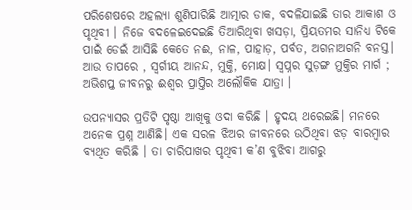ପରିଶେଷରେ ଅହଲ୍ୟା ଶୁଣିପାରିଛି ଆତ୍ମାର ଡାକ, ବଦଳିଯାଇଛି ତାର ଆକାଶ ଓ ପୃଥିବୀ । ନିଜେ ବଦଳେଇଦେଇଛି ତିଆରିଥିବା ଖସଡ଼ା, ପ୍ରିୟତମର ସାନିଧ୍ୟ ଟିକେ ପାଇଁ ଡେଇଁ ଆସିଛି କେତେ ନଈ, ନାଳ, ପାହାଡ଼, ପର୍ବତ, ଅଗନାଅଗନି ବନସ୍ତ। ଆଉ ତାପରେ , ସ୍ବର୍ଗୀୟ ଆନନ୍ଦ, ମୁକ୍ତି, ମୋକ୍ଷ। ସ୍ୱପ୍ନର ସୁଡ଼ଙ୍ଗ ମୁକ୍ତିର ମାର୍ଗ ; ଅଭିଶପ୍ତ ଜୀବନରୁ ଈଶ୍ୱର ପ୍ରାପ୍ତିର ଅଲୌକିକ ଯାତ୍ରା ।

ଉପନ୍ୟାସର ପ୍ରତିଟି ପୃଷ୍ଠା ଆଖିକୁ ଓଦା କରିଛି । ହୃଦୟ ଥରେଇଛି। ମନରେ ଅନେକ ପ୍ରଶ୍ନ ଆଣିଛି। ଏକ ସରଳ ଝିଅର ଜୀବନରେ ଉଠିଥିବା ଝଡ଼ ବାରମ୍ବାର ବ୍ୟଥିତ କରିଛି । ତା ଚାରିପାଖର ପୃଥିବୀ କ’ଣ ବୁଝିବା ଆଗରୁ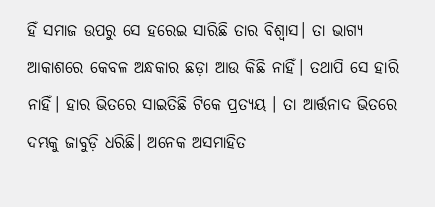ହିଁ ସମାଜ ଉପରୁ ସେ ହରେଇ ସାରିଛି ତାର ବିଶ୍ୱାସ। ତା ଭାଗ୍ୟ ଆକାଶରେ କେବଳ ଅନ୍ଧକାର ଛଡ଼ା ଆଉ କିଛି ନାହିଁ। ତଥାପି ସେ ହାରି ନାହିଁ। ହାର ଭିତରେ ସାଇତିଛି ଟିକେ ପ୍ରତ୍ୟୟ । ତା ଆର୍ତ୍ତନାଦ ଭିତରେ ଦମ୍ଭକୁ ଜାବୁଡ଼ି ଧରିଛି। ଅନେକ ଅସମାହିତ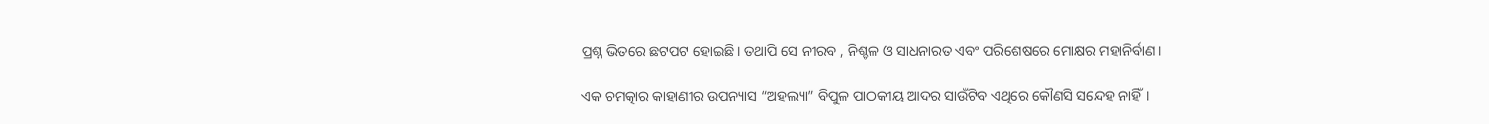ପ୍ରଶ୍ନ ଭିତରେ ଛଟପଟ ହୋଇଛି। ତଥାପି ସେ ନୀରବ , ନିଶ୍ଚଳ ଓ ସାଧନାରତ ଏବଂ ପରିଶେଷରେ ମୋକ୍ଷର ମହାନିର୍ବାଣ।

ଏକ ଚମତ୍କାର କାହାଣୀର ଉପନ୍ୟାସ “ଅହଲ୍ୟା” ବିପୁଳ ପାଠକୀୟ ଆଦର ସାଉଁଟିବ ଏଥିରେ କୌଣସି ସନ୍ଦେହ ନାହିଁ।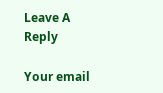Leave A Reply

Your email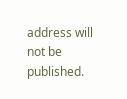address will not be published.